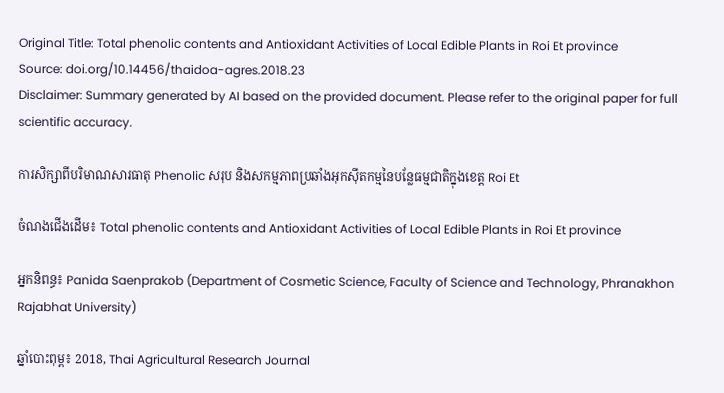Original Title: Total phenolic contents and Antioxidant Activities of Local Edible Plants in Roi Et province
Source: doi.org/10.14456/thaidoa-agres.2018.23
Disclaimer: Summary generated by AI based on the provided document. Please refer to the original paper for full scientific accuracy.

ការសិក្សាពីបរិមាណសារធាតុ Phenolic សរុប និងសកម្មភាពប្រឆាំងអុកស៊ីតកម្មនៃបន្លែធម្មជាតិក្នុងខេត្ត Roi Et

ចំណងជើងដើម៖ Total phenolic contents and Antioxidant Activities of Local Edible Plants in Roi Et province

អ្នកនិពន្ធ៖ Panida Saenprakob (Department of Cosmetic Science, Faculty of Science and Technology, Phranakhon Rajabhat University)

ឆ្នាំបោះពុម្ព៖ 2018, Thai Agricultural Research Journal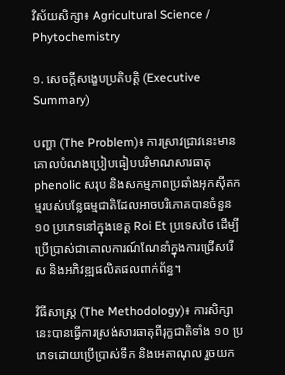វិស័យសិក្សា៖ Agricultural Science / Phytochemistry

១. សេចក្តីសង្ខេបប្រតិបត្តិ (Executive Summary)

បញ្ហា (The Problem)៖ ការស្រាវជ្រាវនេះមានគោលបំណងប្រៀបធៀបបរិមាណសារធាតុ phenolic សរុប និងសកម្មភាពប្រឆាំងអុកស៊ីតកម្មរបស់បន្លែធម្មជាតិដែលអាចបរិភោគបានចំនួន ១០ ប្រភេទនៅក្នុងខេត្ត Roi Et ប្រទេសថៃ ដើម្បីប្រើប្រាស់ជាគោលការណ៍ណែនាំក្នុងការជ្រើសរើស និងអភិវឌ្ឍផលិតផលពាក់ព័ន្ធ។

វិធីសាស្ត្រ (The Methodology)៖ ការសិក្សានេះបានធ្វើការស្រង់សារធាតុពីរុក្ខជាតិទាំង ១០ ប្រភេទដោយប្រើប្រាស់ទឹក និងអេតាណុល រួចយក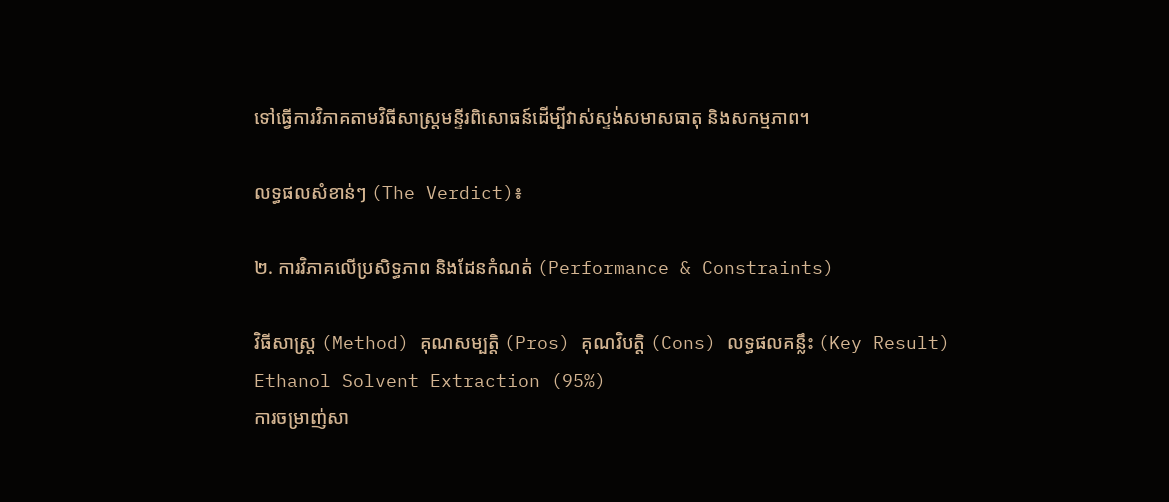ទៅធ្វើការវិភាគតាមវិធីសាស្ត្រមន្ទីរពិសោធន៍ដើម្បីវាស់ស្ទង់សមាសធាតុ និងសកម្មភាព។

លទ្ធផលសំខាន់ៗ (The Verdict)៖

២. ការវិភាគលើប្រសិទ្ធភាព និងដែនកំណត់ (Performance & Constraints)

វិធីសាស្ត្រ (Method) គុណសម្បត្តិ (Pros) គុណវិបត្តិ (Cons) លទ្ធផលគន្លឹះ (Key Result)
Ethanol Solvent Extraction (95%)
ការចម្រាញ់សា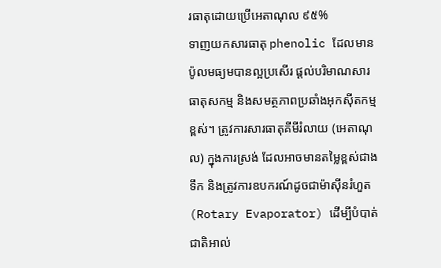រធាតុដោយប្រើអេតាណុល ៩៥%
ទាញយកសារធាតុ phenolic ដែលមានប៉ូលមធ្យមបានល្អប្រសើរ ផ្តល់បរិមាណសារធាតុសកម្ម និងសមត្ថភាពប្រឆាំងអុកស៊ីតកម្មខ្ពស់។ ត្រូវការសារធាតុគីមីរំលាយ (អេតាណុល) ក្នុងការស្រង់ ដែលអាចមានតម្លៃខ្ពស់ជាងទឹក និងត្រូវការឧបករណ៍ដូចជាម៉ាស៊ីនរំហួត (Rotary Evaporator) ដើម្បីបំបាត់ជាតិអាល់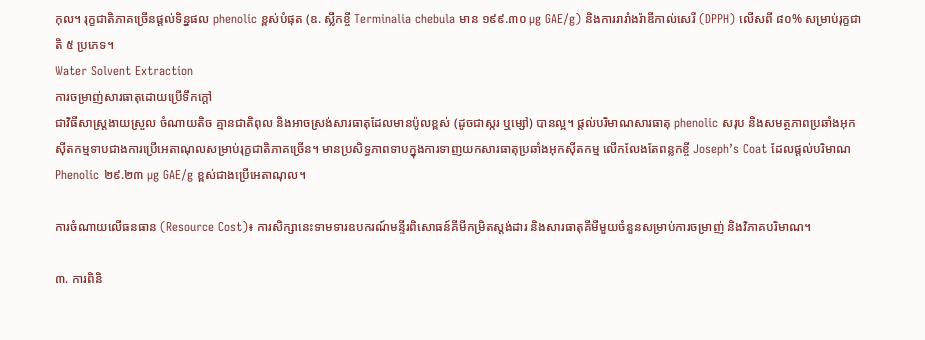កុល។ រុក្ខជាតិភាគច្រើនផ្តល់ទិន្នផល phenolic ខ្ពស់បំផុត (ឧ. ស្លឹកខ្ចី Terminalia chebula មាន ១៩៩.៣០ µg GAE/g) និងការរារាំងរ៉ាឌីកាល់សេរី (DPPH) លើសពី ៨០% សម្រាប់រុក្ខជាតិ ៥ ប្រភេទ។
Water Solvent Extraction
ការចម្រាញ់សារធាតុដោយប្រើទឹកក្ដៅ
ជាវិធីសាស្ត្រងាយស្រួល ចំណាយតិច គ្មានជាតិពុល និងអាចស្រង់សារធាតុដែលមានប៉ូលខ្ពស់ (ដូចជាស្ករ ឬម្សៅ) បានល្អ។ ផ្តល់បរិមាណសារធាតុ phenolic សរុប និងសមត្ថភាពប្រឆាំងអុកស៊ីតកម្មទាបជាងការប្រើអេតាណុលសម្រាប់រុក្ខជាតិភាគច្រើន។ មានប្រសិទ្ធភាពទាបក្នុងការទាញយកសារធាតុប្រឆាំងអុកស៊ីតកម្ម លើកលែងតែពន្លកខ្ចី Joseph’s Coat ដែលផ្តល់បរិមាណ Phenolic ២៩.២៣ µg GAE/g ខ្ពស់ជាងប្រើអេតាណុល។

ការចំណាយលើធនធាន (Resource Cost)៖ ការសិក្សានេះទាមទារឧបករណ៍មន្ទីរពិសោធន៍គីមីកម្រិតស្តង់ដារ និងសារធាតុគីមីមួយចំនួនសម្រាប់ការចម្រាញ់ និងវិភាគបរិមាណ។

៣. ការពិនិ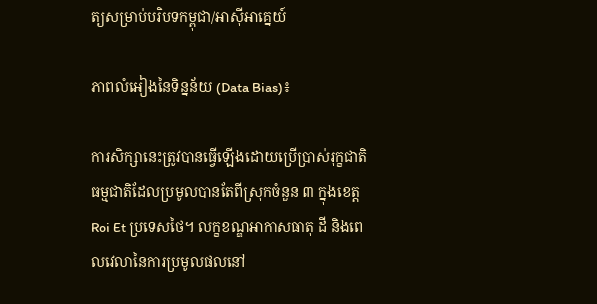ត្យសម្រាប់បរិបទកម្ពុជា/អាស៊ីអាគ្នេយ៍

ភាពលំអៀងនៃទិន្នន័យ (Data Bias)៖

ការសិក្សានេះត្រូវបានធ្វើឡើងដោយប្រើប្រាស់រុក្ខជាតិធម្មជាតិដែលប្រមូលបានតែពីស្រុកចំនួន ៣ ក្នុងខេត្ត Roi Et ប្រទេសថៃ។ លក្ខខណ្ឌអាកាសធាតុ ដី និងពេលវេលានៃការប្រមូលផលនៅ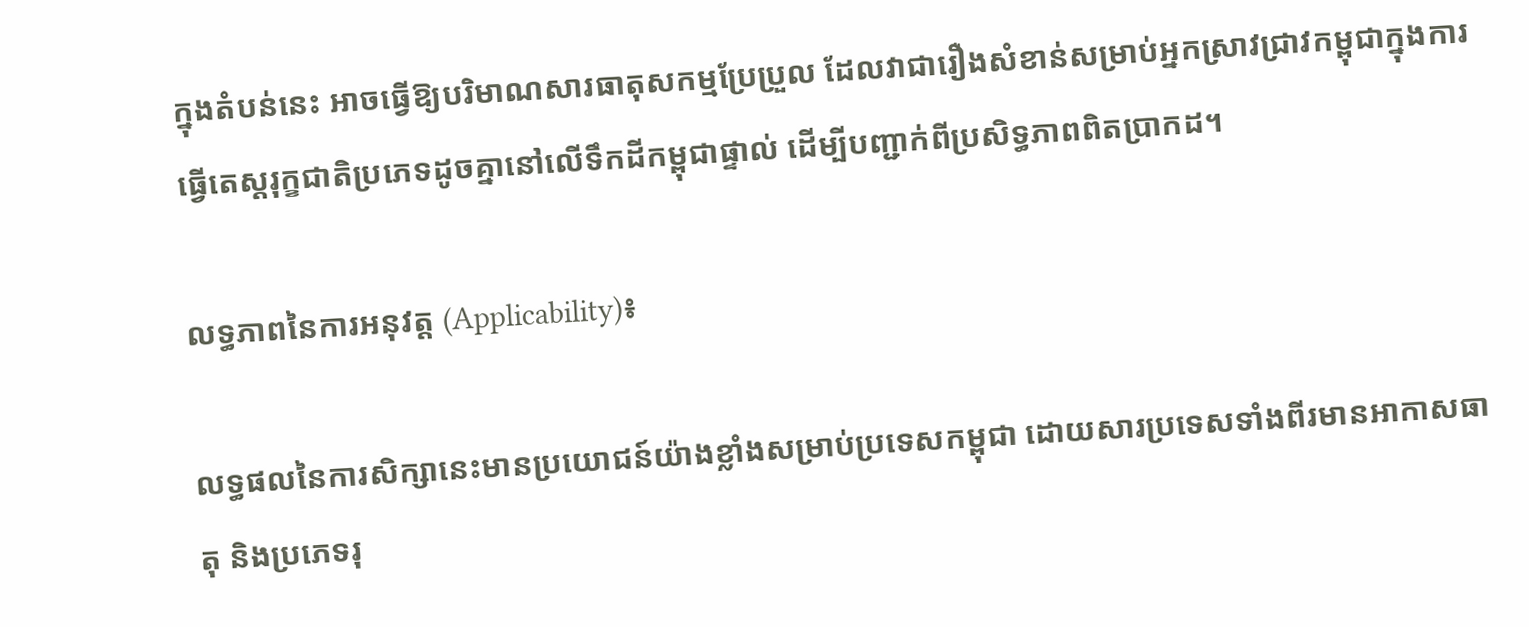ក្នុងតំបន់នេះ អាចធ្វើឱ្យបរិមាណសារធាតុសកម្មប្រែប្រួល ដែលវាជារឿងសំខាន់សម្រាប់អ្នកស្រាវជ្រាវកម្ពុជាក្នុងការធ្វើតេស្តរុក្ខជាតិប្រភេទដូចគ្នានៅលើទឹកដីកម្ពុជាផ្ទាល់ ដើម្បីបញ្ជាក់ពីប្រសិទ្ធភាពពិតប្រាកដ។

លទ្ធភាពនៃការអនុវត្ត (Applicability)៖

លទ្ធផលនៃការសិក្សានេះមានប្រយោជន៍យ៉ាងខ្លាំងសម្រាប់ប្រទេសកម្ពុជា ដោយសារប្រទេសទាំងពីរមានអាកាសធាតុ និងប្រភេទរុ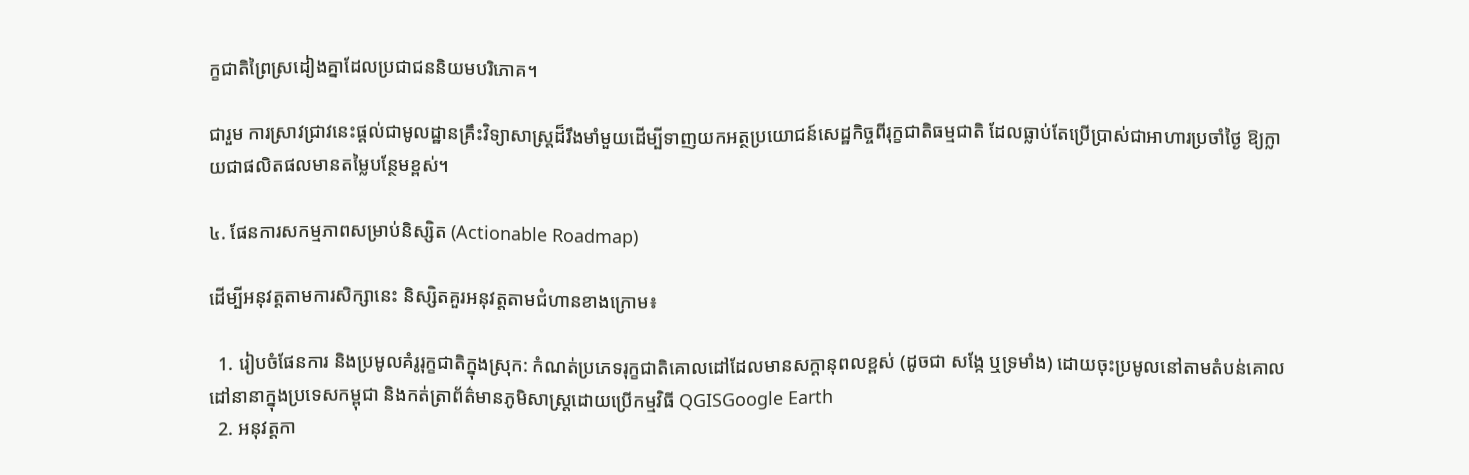ក្ខជាតិព្រៃស្រដៀងគ្នាដែលប្រជាជននិយមបរិភោគ។

ជារួម ការស្រាវជ្រាវនេះផ្តល់ជាមូលដ្ឋានគ្រឹះវិទ្យាសាស្ត្រដ៏រឹងមាំមួយដើម្បីទាញយកអត្ថប្រយោជន៍សេដ្ឋកិច្ចពីរុក្ខជាតិធម្មជាតិ ដែលធ្លាប់តែប្រើប្រាស់ជាអាហារប្រចាំថ្ងៃ ឱ្យក្លាយជាផលិតផលមានតម្លៃបន្ថែមខ្ពស់។

៤. ផែនការសកម្មភាពសម្រាប់និស្សិត (Actionable Roadmap)

ដើម្បីអនុវត្តតាមការសិក្សានេះ និស្សិតគួរអនុវត្តតាមជំហានខាងក្រោម៖

  1. រៀបចំផែនការ និងប្រមូលគំរូរុក្ខជាតិក្នុងស្រុក: កំណត់ប្រភេទរុក្ខជាតិគោលដៅដែលមានសក្តានុពលខ្ពស់ (ដូចជា សង្កែ ឬទ្រមាំង) ដោយចុះប្រមូលនៅតាមតំបន់គោលដៅនានាក្នុងប្រទេសកម្ពុជា និងកត់ត្រាព័ត៌មានភូមិសាស្ត្រដោយប្រើកម្មវិធី QGISGoogle Earth
  2. អនុវត្តកា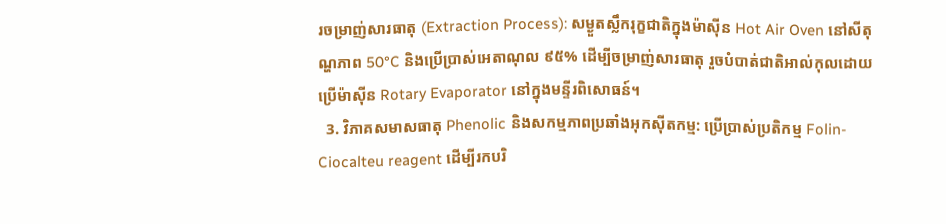រចម្រាញ់សារធាតុ (Extraction Process): សម្ងួតស្លឹករុក្ខជាតិក្នុងម៉ាស៊ីន Hot Air Oven នៅសីតុណ្ហភាព 50°C និងប្រើប្រាស់អេតាណុល ៩៥% ដើម្បីចម្រាញ់សារធាតុ រួចបំបាត់ជាតិអាល់កុលដោយប្រើម៉ាស៊ីន Rotary Evaporator នៅក្នុងមន្ទីរពិសោធន៍។
  3. វិភាគសមាសធាតុ Phenolic និងសកម្មភាពប្រឆាំងអុកស៊ីតកម្ម: ប្រើប្រាស់ប្រតិកម្ម Folin-Ciocalteu reagent ដើម្បីរកបរិ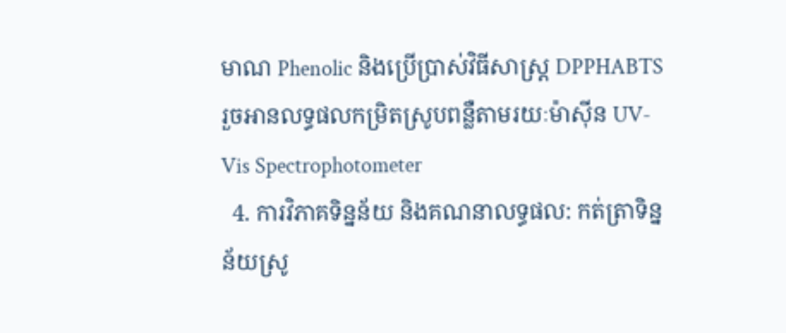មាណ Phenolic និងប្រើប្រាស់វិធីសាស្ត្រ DPPHABTS រួចអានលទ្ធផលកម្រិតស្រូបពន្លឺតាមរយៈម៉ាស៊ីន UV-Vis Spectrophotometer
  4. ការវិភាគទិន្នន័យ និងគណនាលទ្ធផល: កត់ត្រាទិន្នន័យស្រូ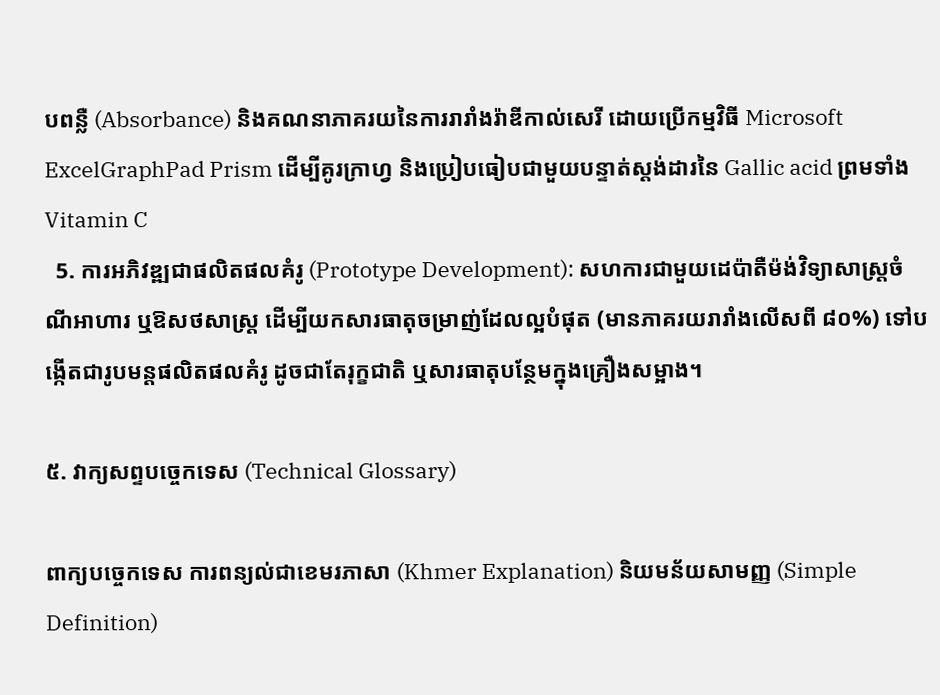បពន្លឺ (Absorbance) និងគណនាភាគរយនៃការរារាំងរ៉ាឌីកាល់សេរី ដោយប្រើកម្មវិធី Microsoft ExcelGraphPad Prism ដើម្បីគូរក្រាហ្វ និងប្រៀបធៀបជាមួយបន្ទាត់ស្តង់ដារនៃ Gallic acid ព្រមទាំង Vitamin C
  5. ការអភិវឌ្ឍជាផលិតផលគំរូ (Prototype Development): សហការជាមួយដេប៉ាតឺម៉ង់វិទ្យាសាស្ត្រចំណីអាហារ ឬឱសថសាស្ត្រ ដើម្បីយកសារធាតុចម្រាញ់ដែលល្អបំផុត (មានភាគរយរារាំងលើសពី ៨០%) ទៅបង្កើតជារូបមន្តផលិតផលគំរូ ដូចជាតែរុក្ខជាតិ ឬសារធាតុបន្ថែមក្នុងគ្រឿងសម្អាង។

៥. វាក្យសព្ទបច្ចេកទេស (Technical Glossary)

ពាក្យបច្ចេកទេស ការពន្យល់ជាខេមរភាសា (Khmer Explanation) និយមន័យសាមញ្ញ (Simple Definition)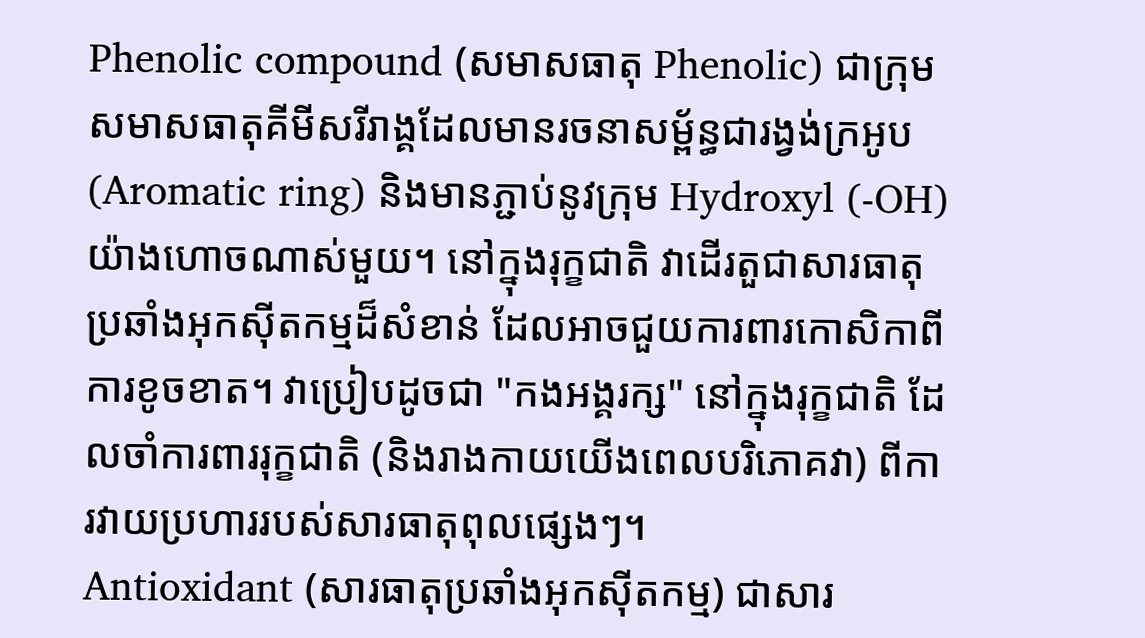Phenolic compound (សមាសធាតុ Phenolic) ជាក្រុមសមាសធាតុគីមីសរីរាង្គដែលមានរចនាសម្ព័ន្ធជារង្វង់ក្រអូប (Aromatic ring) និងមានភ្ជាប់នូវក្រុម Hydroxyl (-OH) យ៉ាងហោចណាស់មួយ។ នៅក្នុងរុក្ខជាតិ វាដើរតួជាសារធាតុប្រឆាំងអុកស៊ីតកម្មដ៏សំខាន់ ដែលអាចជួយការពារកោសិកាពីការខូចខាត។ វាប្រៀបដូចជា "កងអង្គរក្ស" នៅក្នុងរុក្ខជាតិ ដែលចាំការពាររុក្ខជាតិ (និងរាងកាយយើងពេលបរិភោគវា) ពីការវាយប្រហាររបស់សារធាតុពុលផ្សេងៗ។
Antioxidant (សារធាតុប្រឆាំងអុកស៊ីតកម្ម) ជាសារ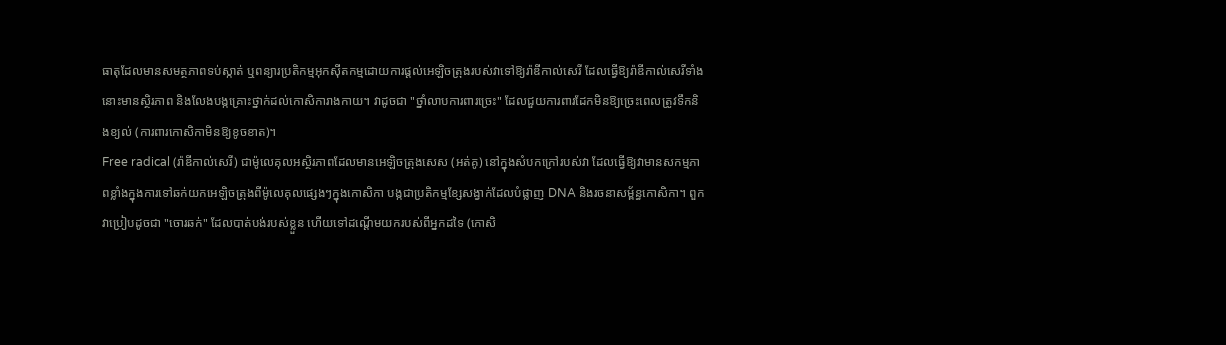ធាតុដែលមានសមត្ថភាពទប់ស្កាត់ ឬពន្យារប្រតិកម្មអុកស៊ីតកម្មដោយការផ្តល់អេឡិចត្រុងរបស់វាទៅឱ្យរ៉ាឌីកាល់សេរី ដែលធ្វើឱ្យរ៉ាឌីកាល់សេរីទាំងនោះមានស្ថិរភាព និងលែងបង្កគ្រោះថ្នាក់ដល់កោសិការាងកាយ។ វាដូចជា "ថ្នាំលាបការពារច្រេះ" ដែលជួយការពារដែកមិនឱ្យច្រេះពេលត្រូវទឹកនិងខ្យល់ (ការពារកោសិកាមិនឱ្យខូចខាត)។
Free radical (រ៉ាឌីកាល់សេរី) ជាម៉ូលេគុលអស្ថិរភាពដែលមានអេឡិចត្រុងសេស (អត់គូ) នៅក្នុងសំបកក្រៅរបស់វា ដែលធ្វើឱ្យវាមានសកម្មភាពខ្លាំងក្នុងការទៅឆក់យកអេឡិចត្រុងពីម៉ូលេគុលផ្សេងៗក្នុងកោសិកា បង្កជាប្រតិកម្មខ្សែសង្វាក់ដែលបំផ្លាញ DNA និងរចនាសម្ព័ន្ធកោសិកា។ ពួកវាប្រៀបដូចជា "ចោរឆក់" ដែលបាត់បង់របស់ខ្លួន ហើយទៅដណ្ដើមយករបស់ពីអ្នកដទៃ (កោសិ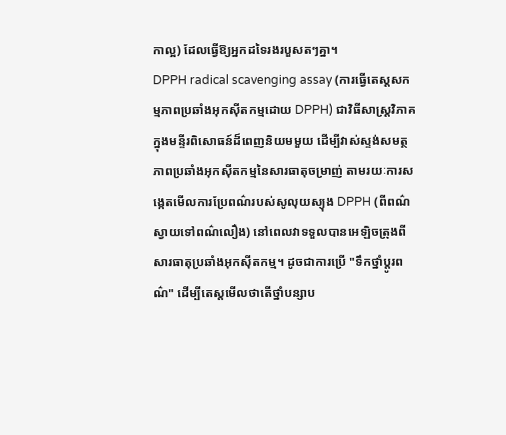កាល្អ) ដែលធ្វើឱ្យអ្នកដទៃរងរបួសតៗគ្នា។
DPPH radical scavenging assay (ការធ្វើតេស្តសកម្មភាពប្រឆាំងអុកស៊ីតកម្មដោយ DPPH) ជាវិធីសាស្ត្រវិភាគក្នុងមន្ទីរពិសោធន៍ដ៏ពេញនិយមមួយ ដើម្បីវាស់ស្ទង់សមត្ថភាពប្រឆាំងអុកស៊ីតកម្មនៃសារធាតុចម្រាញ់ តាមរយៈការសង្កេតមើលការប្រែពណ៌របស់សូលុយស្យុង DPPH (ពីពណ៌ស្វាយទៅពណ៌លឿង) នៅពេលវាទទួលបានអេឡិចត្រុងពីសារធាតុប្រឆាំងអុកស៊ីតកម្ម។ ដូចជាការប្រើ "ទឹកថ្នាំប្ដូរពណ៌" ដើម្បីតេស្តមើលថាតើថ្នាំបន្សាប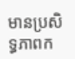មានប្រសិទ្ធភាពក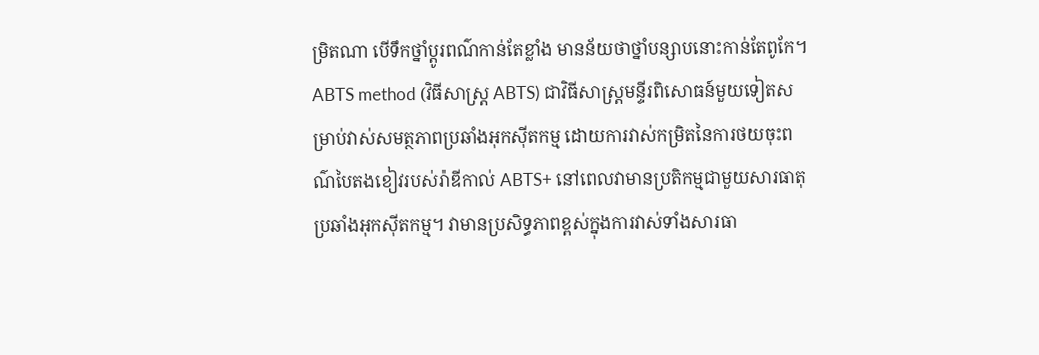ម្រិតណា បើទឹកថ្នាំប្ដូរពណ៌កាន់តែខ្លាំង មានន័យថាថ្នាំបន្សាបនោះកាន់តែពូកែ។
ABTS method (វិធីសាស្ត្រ ABTS) ជាវិធីសាស្ត្រមន្ទីរពិសោធន៍មួយទៀតសម្រាប់វាស់សមត្ថភាពប្រឆាំងអុកស៊ីតកម្ម ដោយការវាស់កម្រិតនៃការថយចុះពណ៌បៃតងខៀវរបស់រ៉ាឌីកាល់ ABTS+ នៅពេលវាមានប្រតិកម្មជាមួយសារធាតុប្រឆាំងអុកស៊ីតកម្ម។ វាមានប្រសិទ្ធភាពខ្ពស់ក្នុងការវាស់ទាំងសារធា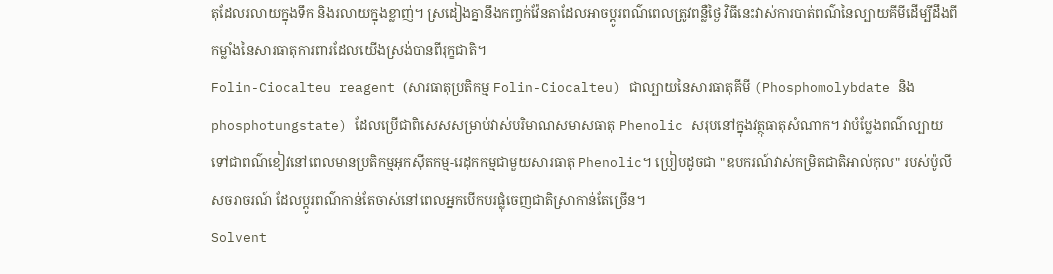តុដែលរលាយក្នុងទឹក និងរលាយក្នុងខ្លាញ់។ ស្រដៀងគ្នានឹងកញ្ចក់វ៉ែនតាដែលអាចប្ដូរពណ៌ពេលត្រូវពន្លឺថ្ងៃ វិធីនេះវាស់ការបាត់ពណ៌នៃល្បាយគីមីដើម្បីដឹងពីកម្លាំងនៃសារធាតុការពារដែលយើងស្រង់បានពីរុក្ខជាតិ។
Folin-Ciocalteu reagent (សារធាតុប្រតិកម្ម Folin-Ciocalteu) ជាល្បាយនៃសារធាតុគីមី (Phosphomolybdate និង phosphotungstate) ដែលប្រើជាពិសេសសម្រាប់វាស់បរិមាណសមាសធាតុ Phenolic សរុបនៅក្នុងវត្ថុធាតុសំណាក។ វាបំប្លែងពណ៌ល្បាយទៅជាពណ៌ខៀវនៅពេលមានប្រតិកម្មអុកស៊ីតកម្ម-រេដុកកម្មជាមួយសារធាតុ Phenolic។ ប្រៀបដូចជា "ឧបករណ៍វាស់កម្រិតជាតិអាល់កុល" របស់ប៉ូលីសចរាចរណ៍ ដែលប្ដូរពណ៌កាន់តែចាស់នៅពេលអ្នកបើកបរផ្លុំចេញជាតិស្រាកាន់តែច្រើន។
Solvent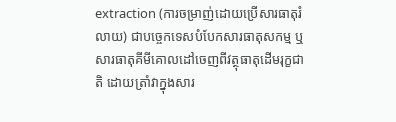extraction (ការចម្រាញ់ដោយប្រើសារធាតុរំលាយ) ជាបច្ចេកទេសបំបែកសារធាតុសកម្ម ឬសារធាតុគីមីគោលដៅចេញពីវត្ថុធាតុដើមរុក្ខជាតិ ដោយត្រាំវាក្នុងសារ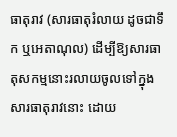ធាតុរាវ (សារធាតុរំលាយ ដូចជាទឹក ឬអេតាណុល) ដើម្បីឱ្យសារធាតុសកម្មនោះរលាយចូលទៅក្នុងសារធាតុរាវនោះ ដោយ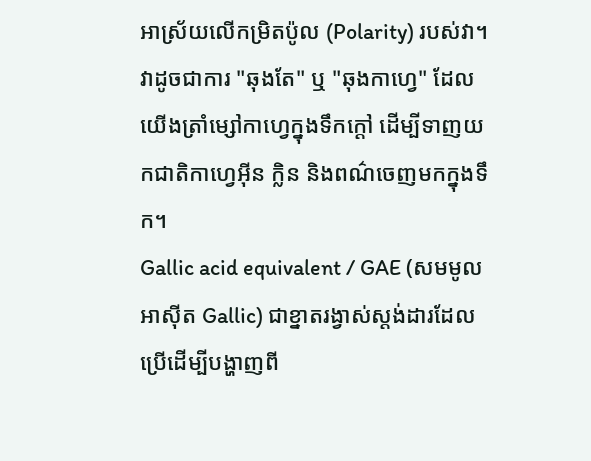អាស្រ័យលើកម្រិតប៉ូល (Polarity) របស់វា។ វាដូចជាការ "ឆុងតែ" ឬ "ឆុងកាហ្វេ" ដែលយើងត្រាំម្សៅកាហ្វេក្នុងទឹកក្ដៅ ដើម្បីទាញយកជាតិកាហ្វេអ៊ីន ក្លិន និងពណ៌ចេញមកក្នុងទឹក។
Gallic acid equivalent / GAE (សមមូលអាស៊ីត Gallic) ជាខ្នាតរង្វាស់ស្តង់ដារដែលប្រើដើម្បីបង្ហាញពី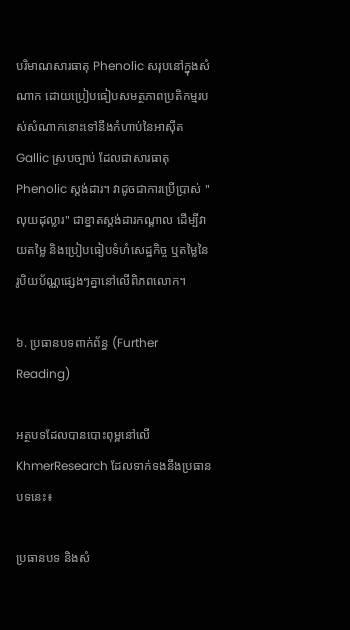បរិមាណសារធាតុ Phenolic សរុបនៅក្នុងសំណាក ដោយប្រៀបធៀបសមត្ថភាពប្រតិកម្មរបស់សំណាកនោះទៅនឹងកំហាប់នៃអាស៊ីត Gallic ស្របច្បាប់ ដែលជាសារធាតុ Phenolic ស្តង់ដារ។ វាដូចជាការប្រើប្រាស់ "លុយដុល្លារ" ជាខ្នាតស្តង់ដារកណ្តាល ដើម្បីវាយតម្លៃ និងប្រៀបធៀបទំហំសេដ្ឋកិច្ច ឬតម្លៃនៃរូបិយប័ណ្ណផ្សេងៗគ្នានៅលើពិភពលោក។

៦. ប្រធានបទពាក់ព័ន្ធ (Further Reading)

អត្ថបទដែលបានបោះពុម្ពនៅលើ KhmerResearch ដែលទាក់ទងនឹងប្រធានបទនេះ៖

ប្រធានបទ និងសំ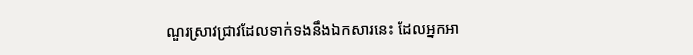ណួរស្រាវជ្រាវដែលទាក់ទងនឹងឯកសារនេះ ដែលអ្នកអា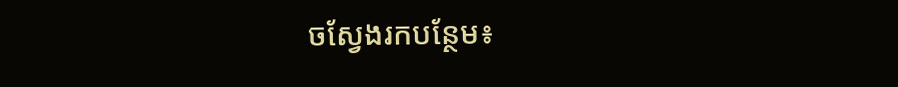ចស្វែងរកបន្ថែម៖